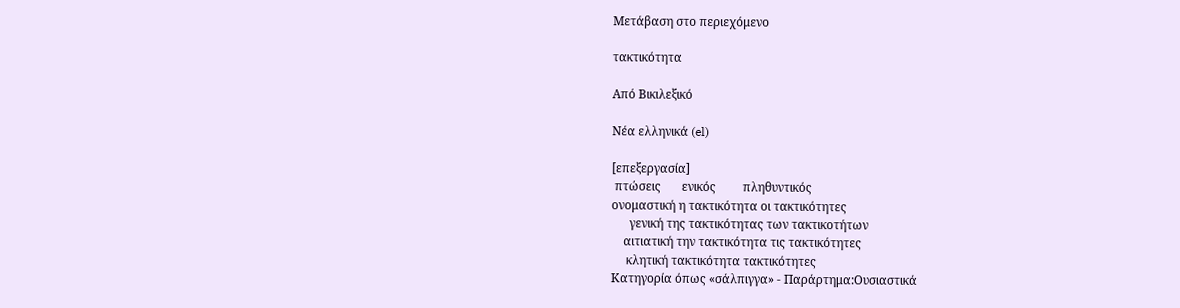Μετάβαση στο περιεχόμενο

τακτικότητα

Από Βικιλεξικό

Νέα ελληνικά (el)

[επεξεργασία]
 πτώσεις       ενικός         πληθυντικός
ονομαστική η τακτικότητα οι τακτικότητες
      γενική της τακτικότητας των τακτικοτήτων
    αιτιατική την τακτικότητα τις τακτικότητες
     κλητική τακτικότητα τακτικότητες
Κατηγορία όπως «σάλπιγγα» - Παράρτημα:Ουσιαστικά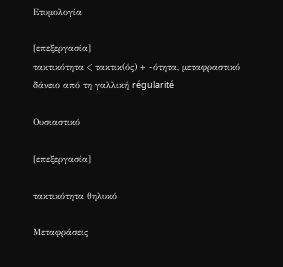Ετυμολογία

[επεξεργασία]
τακτικότητα < τακτικ(ός) + -ότητα, μεταφραστικό δάνειο από τη γαλλική régularité

Ουσιαστικό

[επεξεργασία]

τακτικότητα θηλυκό

Μεταφράσεις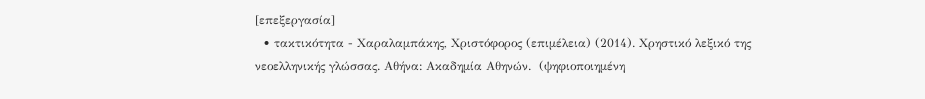[επεξεργασία]
  • τακτικότητα - Χαραλαμπάκης, Χριστόφορος (επιμέλεια) (2014). Χρηστικό λεξικό της νεοελληνικής γλώσσας. Αθήνα: Ακαδημία Αθηνών.  (ψηφιοποιημένη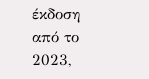έκδοση από το 2023,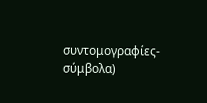συντομογραφίες-σύμβολα)